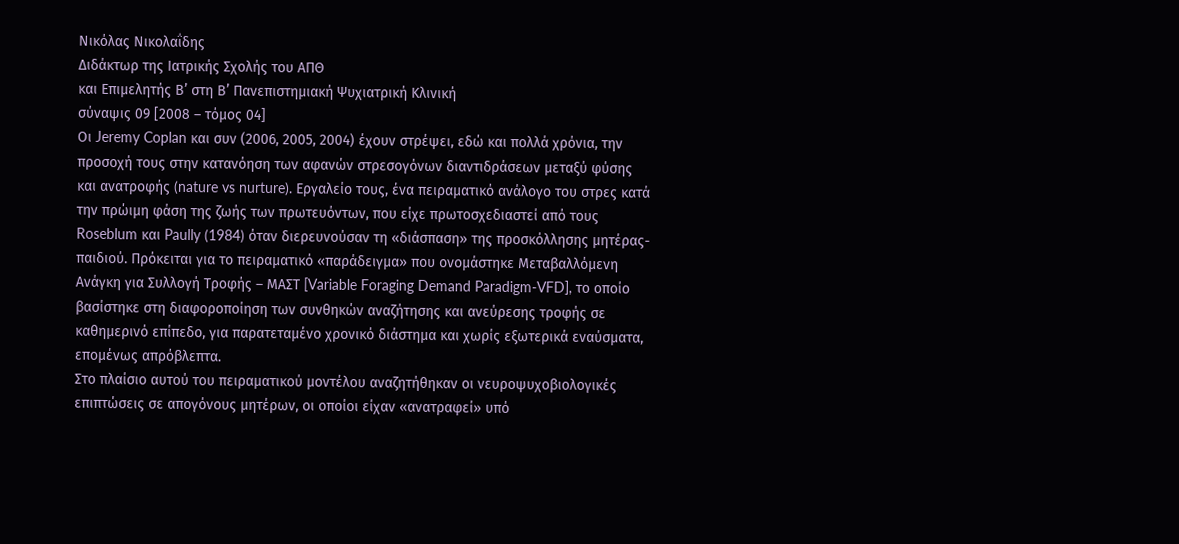Νικόλας Νικολαΐδης
Διδάκτωρ της Ιατρικής Σχολής του ΑΠΘ
και Επιμελητής Β’ στη Β’ Πανεπιστημιακή Ψυχιατρική Κλινική
σύναψις 09 [2008 – τόμος 04]
Οι Jeremy Coplan και συν (2006, 2005, 2004) έχουν στρέψει, εδώ και πολλά χρόνια, την προσοχή τους στην κατανόηση των αφανών στρεσογόνων διαντιδράσεων μεταξύ φύσης και ανατροφής (nature vs nurture). Εργαλείο τους, ένα πειραματικό ανάλογο του στρες κατά την πρώιμη φάση της ζωής των πρωτευόντων, που είχε πρωτοσχεδιαστεί από τους Roseblum και Paully (1984) όταν διερευνούσαν τη «διάσπαση» της προσκόλλησης μητέρας-παιδιού. Πρόκειται για το πειραματικό «παράδειγμα» που ονομάστηκε Μεταβαλλόμενη Ανάγκη για Συλλογή Τροφής – ΜΑΣΤ [Variable Foraging Demand Paradigm-VFD], το οποίο βασίστηκε στη διαφοροποίηση των συνθηκών αναζήτησης και ανεύρεσης τροφής σε καθημερινό επίπεδο, για παρατεταμένο χρονικό διάστημα και χωρίς εξωτερικά εναύσματα, επομένως απρόβλεπτα.
Στο πλαίσιο αυτού του πειραματικού μοντέλου αναζητήθηκαν οι νευροψυχοβιολογικές επιπτώσεις σε απογόνους μητέρων, οι οποίοι είχαν «ανατραφεί» υπό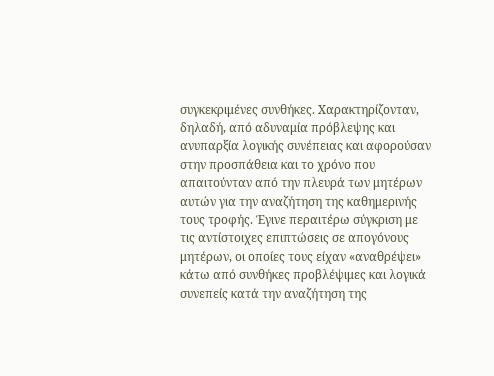συγκεκριμένες συνθήκες. Χαρακτηρίζονταν, δηλαδή, από αδυναμία πρόβλεψης και ανυπαρξία λογικής συνέπειας και αφορούσαν στην προσπάθεια και το χρόνο που απαιτούνταν από την πλευρά των μητέρων αυτών για την αναζήτηση της καθημερινής τους τροφής. Έγινε περαιτέρω σύγκριση με τις αντίστοιχες επιπτώσεις σε απογόνους μητέρων, οι οποίες τους είχαν «αναθρέψει» κάτω από συνθήκες προβλέψιμες και λογικά συνεπείς κατά την αναζήτηση της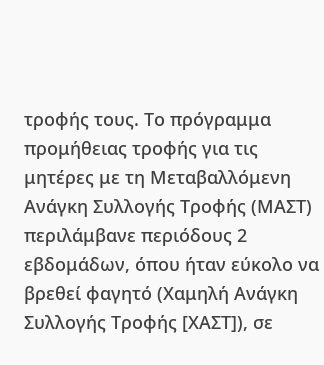τροφής τους. Το πρόγραμμα προμήθειας τροφής για τις μητέρες με τη Μεταβαλλόμενη Ανάγκη Συλλογής Τροφής (ΜΑΣΤ) περιλάμβανε περιόδους 2 εβδομάδων, όπου ήταν εύκολο να βρεθεί φαγητό (Χαμηλή Ανάγκη Συλλογής Τροφής [ΧΑΣΤ]), σε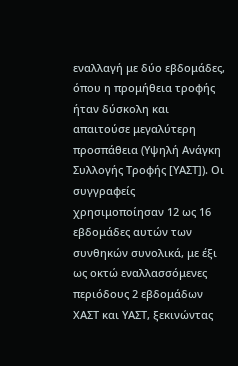εναλλαγή με δύο εβδομάδες, όπου η προμήθεια τροφής ήταν δύσκολη και απαιτούσε μεγαλύτερη προσπάθεια (Υψηλή Ανάγκη Συλλογής Τροφής [ΥΑΣΤ]). Οι συγγραφείς χρησιμοποίησαν 12 ως 16 εβδομάδες αυτών των συνθηκών συνολικά, με έξι ως οκτώ εναλλασσόμενες περιόδους 2 εβδομάδων ΧΑΣΤ και ΥΑΣΤ, ξεκινώντας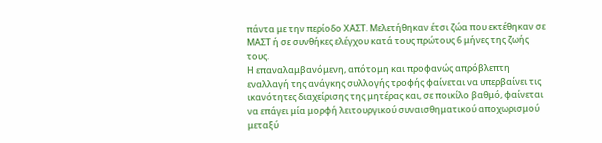πάντα με την περίοδο ΧΑΣΤ. Μελετήθηκαν έτσι ζώα που εκτέθηκαν σε ΜΑΣΤ ή σε συνθήκες ελέγχου κατά τους πρώτους 6 μήνες της ζωής τους.
Η επαναλαμβανόμενη, απότομη και προφανώς απρόβλεπτη εναλλαγή της ανάγκης συλλογής τροφής φαίνεται να υπερβαίνει τις ικανότητες διαχείρισης της μητέρας και, σε ποικίλο βαθμό, φαίνεται να επάγει μία μορφή λειτουργικού συναισθηματικού αποχωρισμού μεταξύ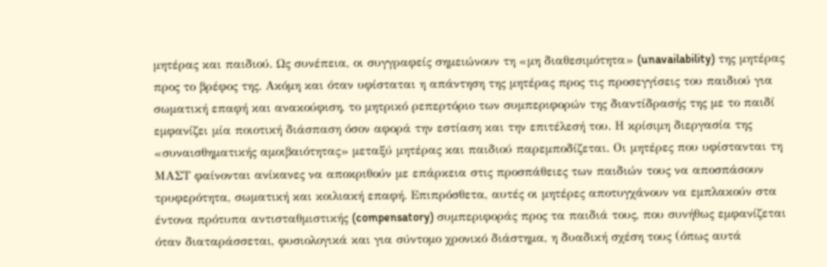μητέρας και παιδιού. Ως συνέπεια, οι συγγραφείς σημειώνουν τη «μη διαθεσιμότητα» (unavailability) της μητέρας προς το βρέφος της. Ακόμη και όταν υφίσταται η απάντηση της μητέρας προς τις προσεγγίσεις του παιδιού για σωματική επαφή και ανακούφιση, το μητρικό ρεπερτόριο των συμπεριφορών της διαντίδρασής της με το παιδί εμφανίζει μία ποιοτική διάσπαση όσον αφορά την εστίαση και την επιτέλεσή του. Η κρίσιμη διεργασία της «συναισθηματικής αμοιβαιότητας» μεταξύ μητέρας και παιδιού παρεμποδίζεται. Οι μητέρες που υφίστανται τη ΜΑΣΤ φαίνονται ανίκανες να αποκριθούν με επάρκεια στις προσπάθειες των παιδιών τους να αποσπάσουν τρυφερότητα, σωματική και κοιλιακή επαφή. Επιπρόσθετα, αυτές οι μητέρες αποτυγχάνουν να εμπλακούν στα έντονα πρότυπα αντισταθμιστικής (compensatory) συμπεριφοράς προς τα παιδιά τους, που συνήθως εμφανίζεται όταν διαταράσσεται, φυσιολογικά και για σύντομο χρονικό διάστημα, η δυαδική σχέση τους (όπως αυτά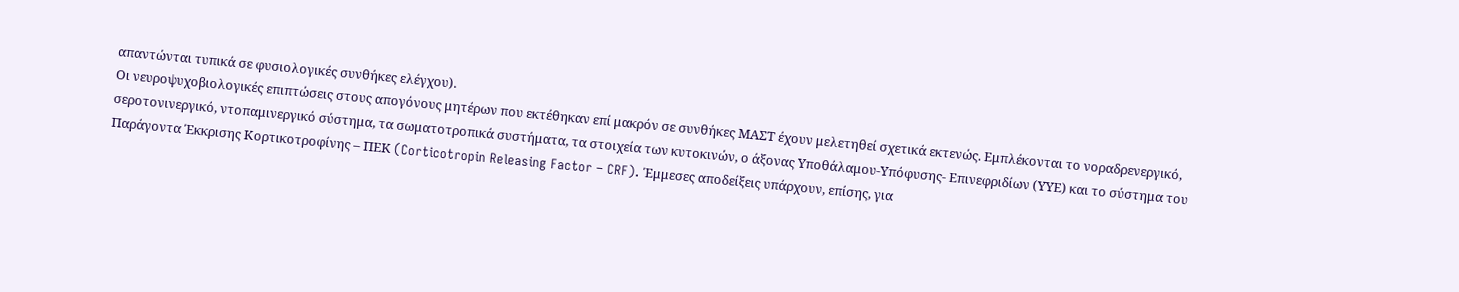απαντώνται τυπικά σε φυσιολογικές συνθήκες ελέγχου).
Οι νευροψυχοβιολογικές επιπτώσεις στους απογόνους μητέρων που εκτέθηκαν επί μακρόν σε συνθήκες ΜΑΣΤ έχουν μελετηθεί σχετικά εκτενώς. Εμπλέκονται το νοραδρενεργικό, σεροτονινεργικό, ντοπαμινεργικό σύστημα, τα σωματοτροπικά συστήματα, τα στοιχεία των κυτοκινών, ο άξονας Υποθάλαμου-Υπόφυσης- Επινεφριδίων (ΥΥΕ) και το σύστημα του Παράγοντα Έκκρισης Κορτικοτροφίνης – ΠΕΚ (Corticotropin Releasing Factor – CRF). Έμμεσες αποδείξεις υπάρχουν, επίσης, για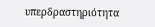υπερδραστηριότητα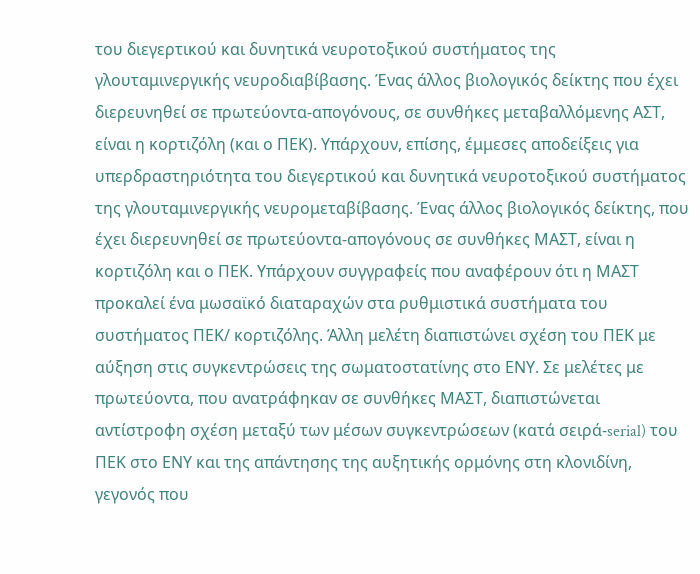του διεγερτικού και δυνητικά νευροτοξικού συστήματος της γλουταμινεργικής νευροδιαβίβασης. Ένας άλλος βιολογικός δείκτης που έχει διερευνηθεί σε πρωτεύοντα-απογόνους, σε συνθήκες μεταβαλλόμενης ΑΣΤ, είναι η κορτιζόλη (και ο ΠΕΚ). Υπάρχουν, επίσης, έμμεσες αποδείξεις για υπερδραστηριότητα του διεγερτικού και δυνητικά νευροτοξικού συστήματος της γλουταμινεργικής νευρομεταβίβασης. Ένας άλλος βιολογικός δείκτης, που έχει διερευνηθεί σε πρωτεύοντα-απογόνους σε συνθήκες ΜΑΣΤ, είναι η κορτιζόλη και ο ΠΕΚ. Υπάρχουν συγγραφείς που αναφέρουν ότι η ΜΑΣΤ προκαλεί ένα μωσαϊκό διαταραχών στα ρυθμιστικά συστήματα του συστήματος ΠΕΚ/ κορτιζόλης. Άλλη μελέτη διαπιστώνει σχέση του ΠΕΚ με αύξηση στις συγκεντρώσεις της σωματοστατίνης στο ΕΝΥ. Σε μελέτες με πρωτεύοντα, που ανατράφηκαν σε συνθήκες ΜΑΣΤ, διαπιστώνεται αντίστροφη σχέση μεταξύ των μέσων συγκεντρώσεων (κατά σειρά-serial) του ΠΕΚ στο ΕΝΥ και της απάντησης της αυξητικής ορμόνης στη κλονιδίνη, γεγονός που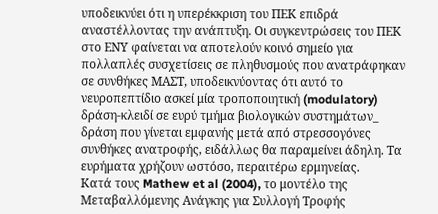υποδεικνύει ότι η υπερέκκριση του ΠΕΚ επιδρά αναστέλλοντας την ανάπτυξη. Οι συγκεντρώσεις του ΠΕΚ στο ΕΝΥ φαίνεται να αποτελούν κοινό σημείο για πολλαπλές συσχετίσεις σε πληθυσμούς που ανατράφηκαν σε συνθήκες ΜΑΣΤ, υποδεικνύοντας ότι αυτό το νευροπεπτίδιο ασκεί μία τροποποιητική (modulatory) δράση-κλειδί σε ευρύ τμήμα βιολογικών συστημάτων_ δράση που γίνεται εμφανής μετά από στρεσσογόνες συνθήκες ανατροφής, ειδάλλως θα παραμείνει άδηλη. Τα ευρήματα χρήζουν ωστόσο, περαιτέρω ερμηνείας.
Κατά τους Mathew et al (2004), το μοντέλο της Μεταβαλλόμενης Ανάγκης για Συλλογή Τροφής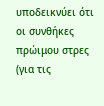υποδεικνύει ότι οι συνθήκες πρώιμου στρες (για τις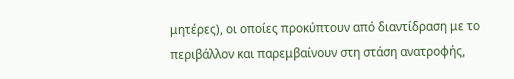μητέρες), οι οποίες προκύπτουν από διαντίδραση με το περιβάλλον και παρεμβαίνουν στη στάση ανατροφής,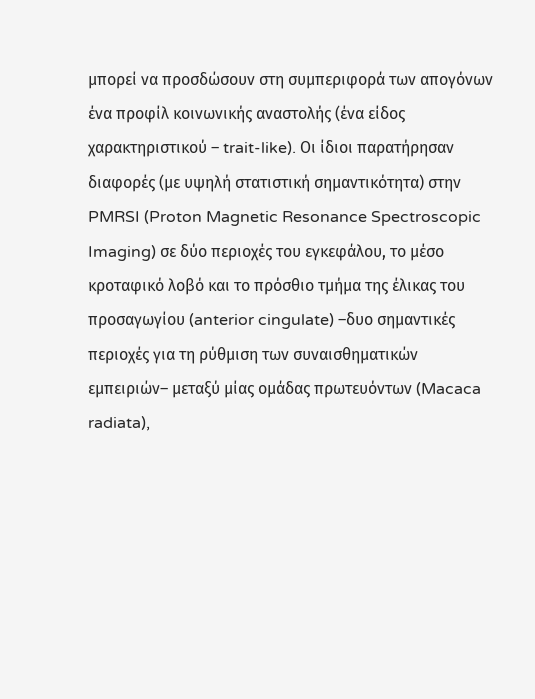μπορεί να προσδώσουν στη συμπεριφορά των απογόνων ένα προφίλ κοινωνικής αναστολής (ένα είδος χαρακτηριστικού – trait-like). Οι ίδιοι παρατήρησαν διαφορές (με υψηλή στατιστική σημαντικότητα) στην PMRSI (Proton Magnetic Resonance Spectroscopic Imaging) σε δύο περιοχές του εγκεφάλου, το μέσο κροταφικό λοβό και το πρόσθιο τμήμα της έλικας του προσαγωγίου (anterior cingulate) –δυο σημαντικές περιοχές για τη ρύθμιση των συναισθηματικών εμπειριών– μεταξύ μίας ομάδας πρωτευόντων (Macaca radiata),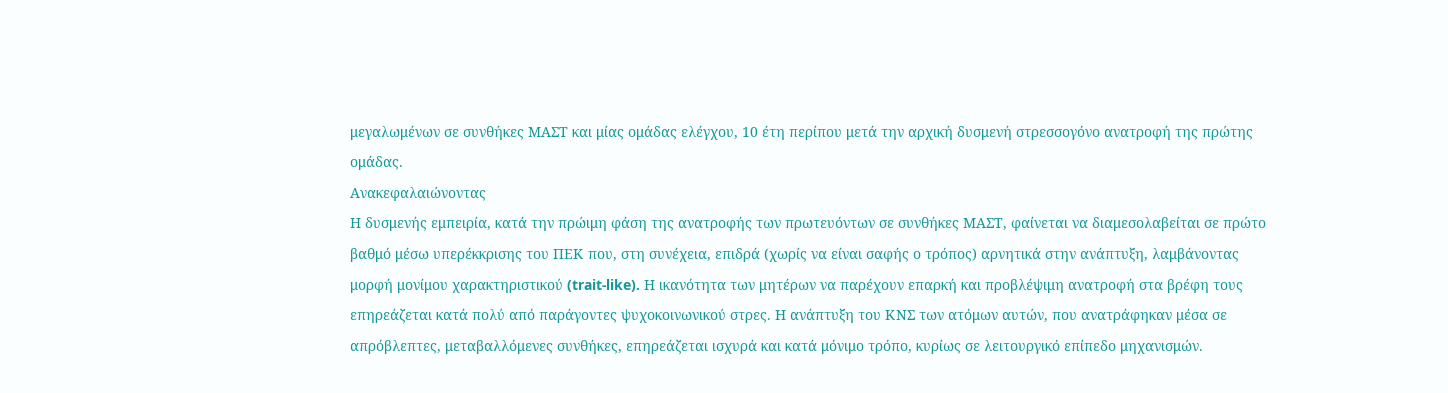μεγαλωμένων σε συνθήκες ΜΑΣΤ και μίας ομάδας ελέγχου, 10 έτη περίπου μετά την αρχική δυσμενή στρεσσογόνο ανατροφή της πρώτης ομάδας.
Ανακεφαλαιώνοντας
Η δυσμενής εμπειρία, κατά την πρώιμη φάση της ανατροφής των πρωτευόντων σε συνθήκες ΜΑΣΤ, φαίνεται να διαμεσολαβείται σε πρώτο βαθμό μέσω υπερέκκρισης του ΠΕΚ που, στη συνέχεια, επιδρά (χωρίς να είναι σαφής ο τρόπος) αρνητικά στην ανάπτυξη, λαμβάνοντας μορφή μονίμου χαρακτηριστικού (trait-like). Η ικανότητα των μητέρων να παρέχουν επαρκή και προβλέψιμη ανατροφή στα βρέφη τους επηρεάζεται κατά πολύ από παράγοντες ψυχοκοινωνικού στρες. Η ανάπτυξη του ΚΝΣ των ατόμων αυτών, που ανατράφηκαν μέσα σε απρόβλεπτες, μεταβαλλόμενες συνθήκες, επηρεάζεται ισχυρά και κατά μόνιμο τρόπο, κυρίως σε λειτουργικό επίπεδο μηχανισμών.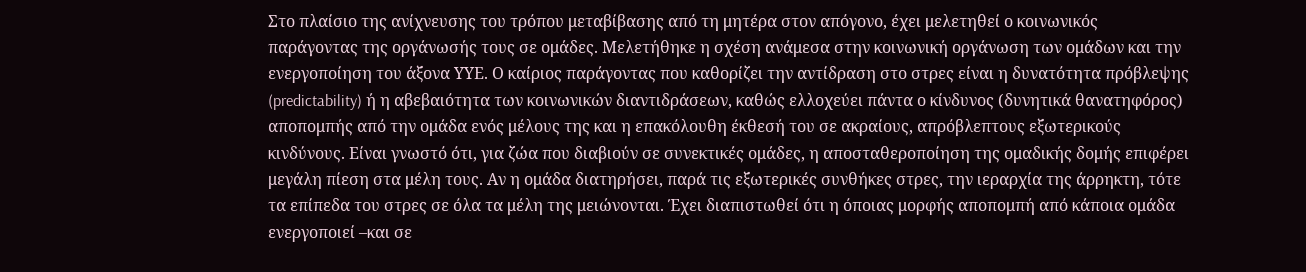Στο πλαίσιο της ανίχνευσης του τρόπου μεταβίβασης από τη μητέρα στον απόγονο, έχει μελετηθεί ο κοινωνικός παράγοντας της οργάνωσής τους σε ομάδες. Μελετήθηκε η σχέση ανάμεσα στην κοινωνική οργάνωση των ομάδων και την ενεργοποίηση του άξονα ΥΥΕ. Ο καίριος παράγοντας που καθορίζει την αντίδραση στο στρες είναι η δυνατότητα πρόβλεψης (predictability) ή η αβεβαιότητα των κοινωνικών διαντιδράσεων, καθώς ελλοχεύει πάντα ο κίνδυνος (δυνητικά θανατηφόρος) αποπομπής από την ομάδα ενός μέλους της και η επακόλουθη έκθεσή του σε ακραίους, απρόβλεπτους εξωτερικούς κινδύνους. Είναι γνωστό ότι, για ζώα που διαβιούν σε συνεκτικές ομάδες, η αποσταθεροποίηση της ομαδικής δομής επιφέρει μεγάλη πίεση στα μέλη τους. Αν η ομάδα διατηρήσει, παρά τις εξωτερικές συνθήκες στρες, την ιεραρχία της άρρηκτη, τότε τα επίπεδα του στρες σε όλα τα μέλη της μειώνονται. Έχει διαπιστωθεί ότι η όποιας μορφής αποπομπή από κάποια ομάδα ενεργοποιεί –και σε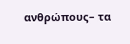ανθρώπους– τα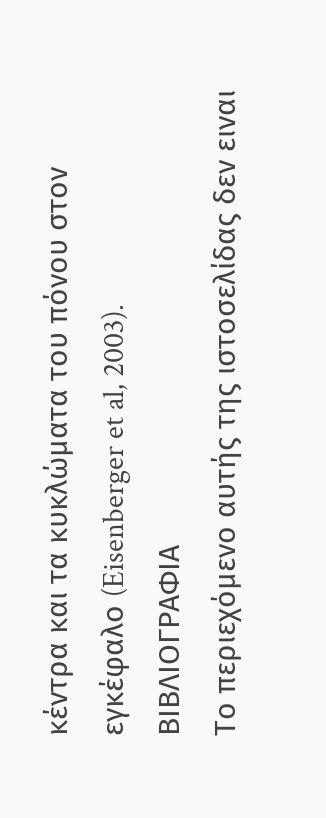κέντρα και τα κυκλώματα του πόνου στον εγκέφαλο (Eisenberger et al, 2003).
ΒΙΒΛΙΟΓΡΑΦΙΑ
Το περιεχόμενο αυτής της ιστοσελίδας δεν ειναι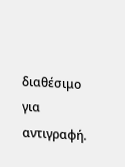διαθέσιμο για αντιγραφή.